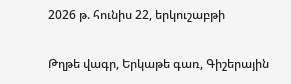2026 թ. հունիս 22, երկուշաբթի

Թղթե վագր, Երկաթե գառ, Գիշերային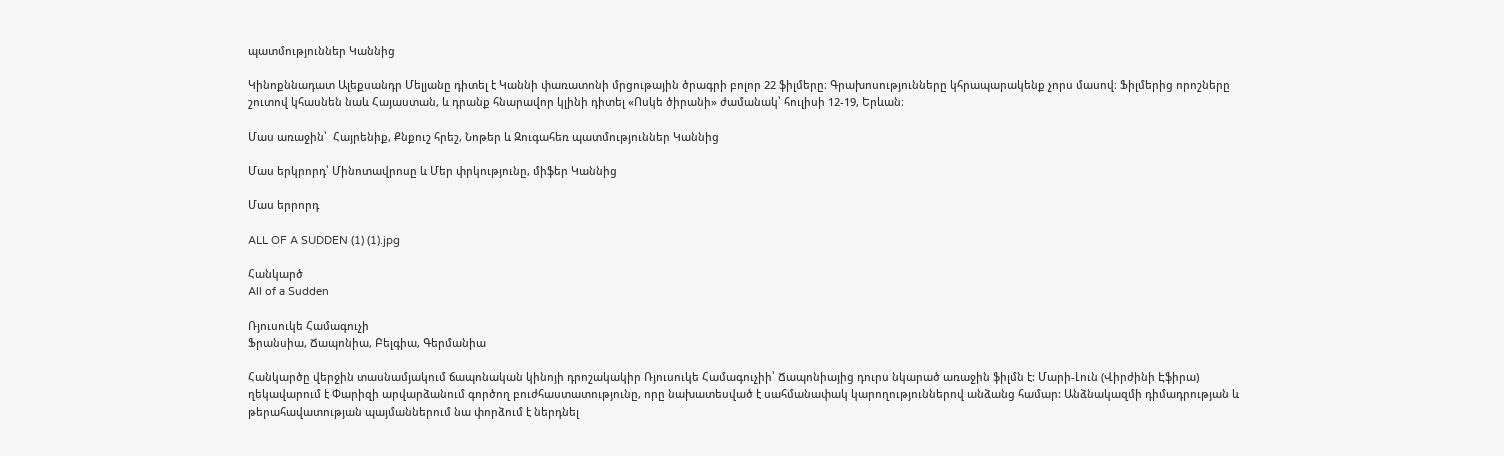պատմություններ Կաննից

Կինոքննադատ Ալեքսանդր Մելյանը դիտել է Կաննի փառատոնի մրցութային ծրագրի բոլոր 22 ֆիլմերը։ Գրախոսությունները կհրապարակենք չորս մասով։ Ֆիլմերից որոշները շուտով կհասնեն նաև Հայաստան, և դրանք հնարավոր կլինի դիտել «Ոսկե ծիրանի» ժամանակ՝ հուլիսի 12-19, Երևան։

Մաս առաջին՝  Հայրենիք, Քնքուշ հրեշ, Նոթեր և Զուգահեռ պատմություններ Կաննից

Մաս երկրորդ՝ Մինոտավրոսը և Մեր փրկությունը, միֆեր Կաննից

Մաս երրորդ

ALL OF A SUDDEN (1) (1).jpg

Հանկարծ
All of a Sudden

Ռյուսուկե Համագուչի
Ֆրանսիա, Ճապոնիա, Բելգիա, Գերմանիա

Հանկարծը վերջին տասնամյակում ճապոնական կինոյի դրոշակակիր Ռյուսուկե Համագուչիի՝ Ճապոնիայից դուրս նկարած առաջին ֆիլմն է: Մարի-Լուն (Վիրժինի Էֆիրա) ղեկավարում է Փարիզի արվարձանում գործող բուժհաստատությունը, որը նախատեսված է սահմանափակ կարողություններով անձանց համար: Անձնակազմի դիմադրության և թերահավատության պայմաններում նա փորձում է ներդնել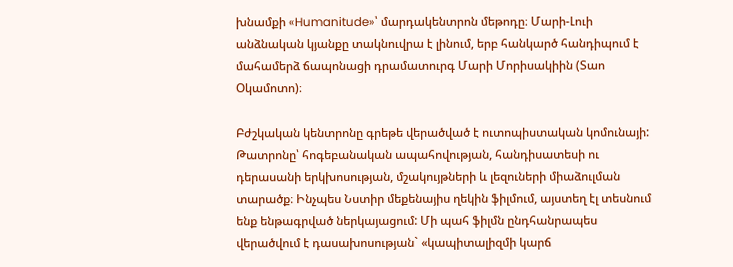խնամքի «Humanitude»՝ մարդակենտրոն մեթոդը։ Մարի-Լուի անձնական կյանքը տակնուվրա է լինում, երբ հանկարծ հանդիպում է մահամերձ ճապոնացի դրամատուրգ Մարի Մորիսակիին (Տաո Օկամոտո)։

Բժշկական կենտրոնը գրեթե վերածված է ուտոպիստական կոմունայի: Թատրոնը՝ հոգեբանական ապահովության, հանդիսատեսի ու դերասանի երկխոսության, մշակույթների և լեզուների միաձուլման տարածք։ Ինչպես Նստիր մեքենայիս ղեկին ֆիլմում, այստեղ էլ տեսնում ենք ենթագրված ներկայացում: Մի պահ ֆիլմն ընդհանրապես վերածվում է դասախոսության` «կապիտալիզմի կարճ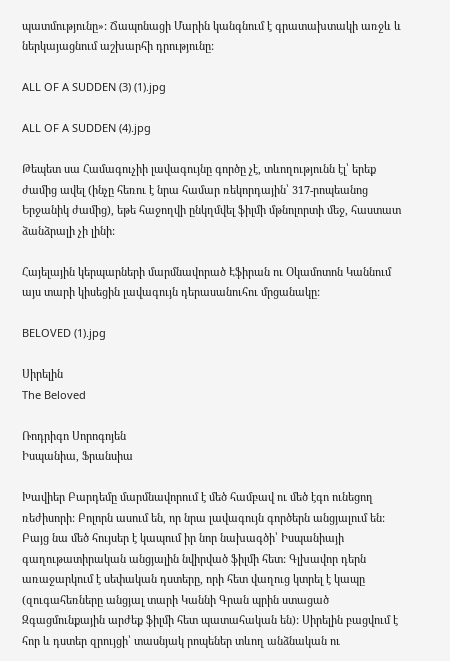պատմությունը»: Ճապոնացի Մարին կանգնում է գրատախտակի առջև և ներկայացնում աշխարհի դրությունը:

ALL OF A SUDDEN (3) (1).jpg

ALL OF A SUDDEN (4).jpg

Թեպետ սա Համագուչիի լավագույնը գործը չէ, տևողությունն էլ՝ երեք ժամից ավել (ինչը հեռու է նրա համար ռեկորդային՝ 317-րոպեանոց Երջանիկ ժամից), եթե հաջողվի ընկղմվել ֆիլմի մթնոլորտի մեջ, հաստատ ձանձրալի չի լինի:

Հայելային կերպարների մարմնավորած Էֆիրան ու Օկամոտոն Կաննում այս տարի կիսեցին լավագույն դերասանուհու մրցանակը:

BELOVED (1).jpg

Սիրելին
The Beloved

Ռոդրիգո Սորոգոյեն
Իսպանիա, Ֆրանսիա

Խավիեր Բարդեմը մարմնավորում է մեծ համբավ ու մեծ էգո ունեցող ռեժիսորի: Բոլորն ասում են, որ նրա լավագույն գործերն անցյալում են: Բայց նա մեծ հույսեր է կապում իր նոր նախագծի՝ Իսպանիայի գաղութատիրական անցյալին նվիրված ֆիլմի հետ: Գլխավոր դերն առաջարկում է սեփական դստերը, որի հետ վաղուց կտրել է կապը (զուգահեռները անցյալ տարի Կաննի Գրան պրին ստացած Զգացմունքային արժեք ֆիլմի հետ պատահական են): Սիրելին բացվում է հոր և դստեր զրույցի՝ տասնյակ րոպեներ տևող անձնական ու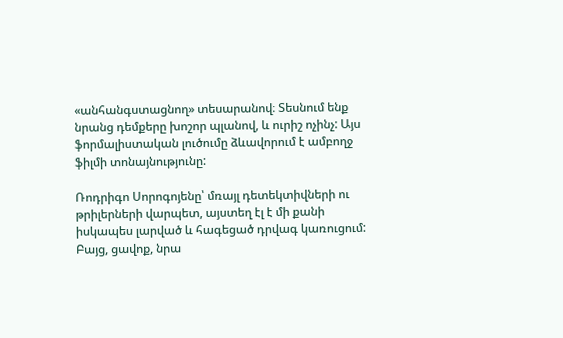«անհանգստացնող» տեսարանով։ Տեսնում ենք նրանց դեմքերը խոշոր պլանով, և ուրիշ ոչինչ: Այս ֆորմալիստական լուծումը ձևավորում է ամբողջ ֆիլմի տոնայնությունը:

Ռոդրիգո Սորոգոյենը՝ մռայլ դետեկտիվների ու թրիլերների վարպետ, այստեղ էլ է մի քանի իսկապես լարված և հագեցած դրվագ կառուցում: Բայց, ցավոք, նրա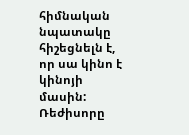հիմնական նպատակը հիշեցնելն է, որ սա կինո է կինոյի մասին: Ռեժիսորը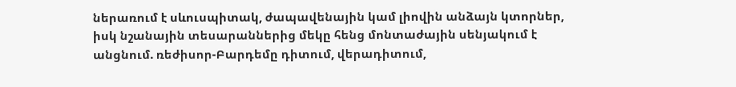ներառում է սևուսպիտակ, ժապավենային կամ լիովին անձայն կտորներ, իսկ նշանային տեսարաններից մեկը հենց մոնտաժային սենյակում է անցնում. ռեժիսոր-Բարդեմը դիտում, վերադիտում,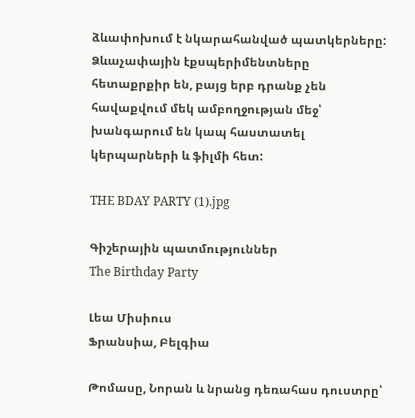ձևափոխում է նկարահանված պատկերները: Ձևաչափային էքսպերիմենտները հետաքրքիր են, բայց երբ դրանք չեն հավաքվում մեկ ամբողջության մեջ՝ խանգարում են կապ հաստատել կերպարների և ֆիլմի հետ:

THE BDAY PARTY (1).jpg

Գիշերային պատմություններ
The Birthday Party

Լեա Միսիուս
Ֆրանսիա, Բելգիա

Թոմասը, Նորան և նրանց դեռահաս դուստրը՝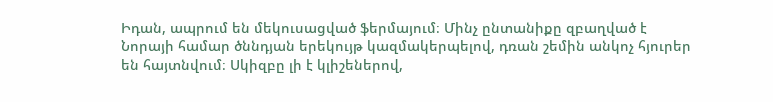Իդան, ապրում են մեկուսացված ֆերմայում։ Մինչ ընտանիքը զբաղված է Նորայի համար ծննդյան երեկույթ կազմակերպելով, դռան շեմին անկոչ հյուրեր են հայտնվում։ Սկիզբը լի է կլիշեներով,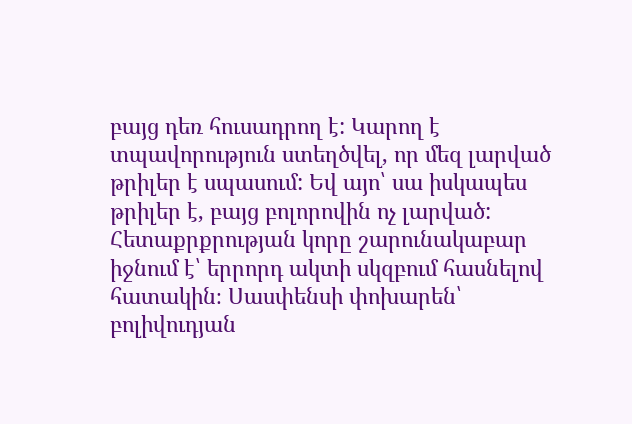բայց դեռ հուսադրող է: Կարող է տպավորություն ստեղծվել, որ մեզ լարված թրիլեր է սպասում: Եվ այո՝ սա իսկապես թրիլեր է, բայց բոլորովին ոչ լարված: Հետաքրքրության կորը շարունակաբար իջնում է՝ երրորդ ակտի սկզբում հասնելով հատակին։ Սասփենսի փոխարեն՝ բոլիվուդյան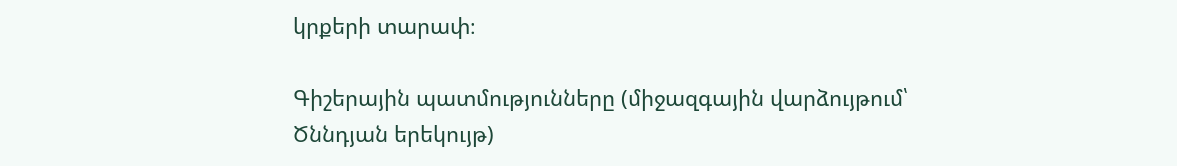կրքերի տարափ։

Գիշերային պատմությունները (միջազգային վարձույթում՝ Ծննդյան երեկույթ)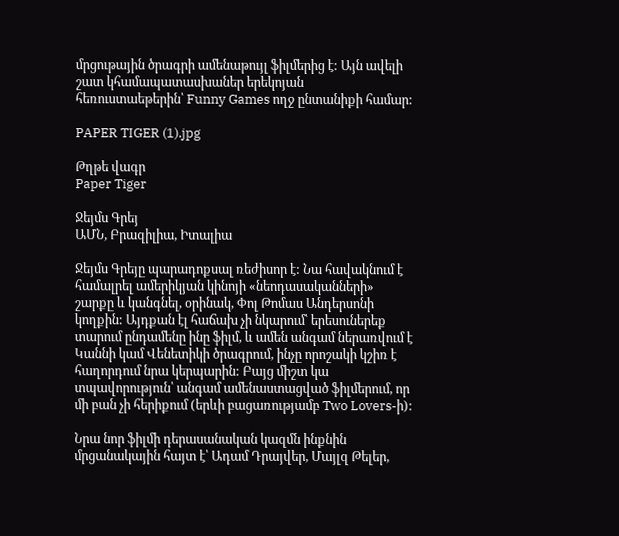մրցութային ծրագրի ամենաթույլ ֆիլմերից է: Այն ավելի շատ կհամապատասխաներ երեկոյան հեռուստաեթերին՝ Funny Games ողջ ընտանիքի համար:

PAPER TIGER (1).jpg

Թղթե վագր
Paper Tiger

Ջեյմս Գրեյ
ԱՄՆ, Բրազիլիա, Իտալիա

Ջեյմս Գրեյը պարադոքսալ ռեժիսոր է: Նա հավակնում է համալրել ամերիկյան կինոյի «նեոդասականների» շարքը և կանգնել, օրինակ, Փոլ Թոմաս Անդերսոնի կողքին: Այդքան էլ հաճախ չի նկարում՝ երեսուներեք տարում ընդամենը ինը ֆիլմ, և ամեն անգամ ներառվում է Կաննի կամ Վենետիկի ծրագրում, ինչը որոշակի կշիռ է հաղորդում նրա կերպարին: Բայց միշտ կա տպավորություն՝ անգամ ամենաստացված ֆիլմերում, որ մի բան չի հերիքում (երևի բացառությամբ Two Lovers-ի):

Նրա նոր ֆիլմի դերասանական կազմն ինքնին մրցանակային հայտ է՝ Ադամ Դրայվեր, Մայլզ Թելեր,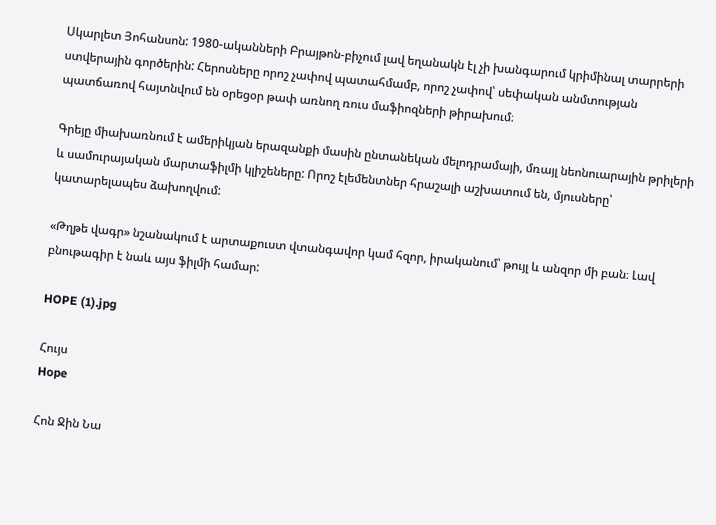Սկարլետ Յոհանսոն: 1980-ականների Բրայթոն-բիչում լավ եղանակն էլ չի խանգարում կրիմինալ տարրերի ստվերային գործերին: Հերոսները որոշ չափով պատահմամբ, որոշ չափով՝ սեփական անմտության պատճառով հայտնվում են օրեցօր թափ առնող ռուս մաֆիոզների թիրախում։

Գրեյը միախառնում է ամերիկյան երազանքի մասին ընտանեկան մելոդրամայի, մռայլ նեոնուարային թրիլերի և սամուրայական մարտաֆիլմի կլիշեները: Որոշ էլեմենտներ հրաշալի աշխատում են, մյուսները՝ կատարելապես ձախողվում:

«Թղթե վագր» նշանակում է արտաքուստ վտանգավոր կամ հզոր, իրականում՝ թույլ և անզոր մի բան։ Լավ բնութագիր է նաև այս ֆիլմի համար:

HOPE (1).jpg

Հույս
Hope

Հոն Ջին Նա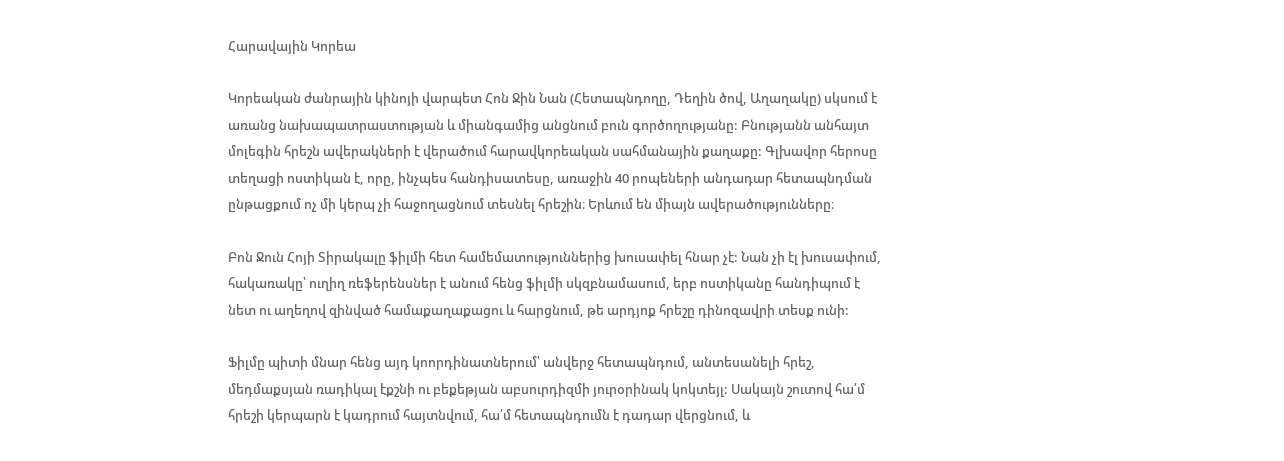Հարավային Կորեա

Կորեական ժանրային կինոյի վարպետ Հոն Ջին Նան (Հետապնդողը, Դեղին ծով, Աղաղակը) սկսում է առանց նախապատրաստության և միանգամից անցնում բուն գործողությանը: Բնությանն անհայտ մոլեգին հրեշն ավերակների է վերածում հարավկորեական սահմանային քաղաքը: Գլխավոր հերոսը տեղացի ոստիկան է, որը, ինչպես հանդիսատեսը, առաջին 40 րոպեների անդադար հետապնդման ընթացքում ոչ մի կերպ չի հաջողացնում տեսնել հրեշին։ Երևում են միայն ավերածությունները։

Բոն Ջուն Հոյի Տիրակալը ֆիլմի հետ համեմատություններից խուսափել հնար չէ: Նան չի էլ խուսափում, հակառակը՝ ուղիղ ռեֆերենսներ է անում հենց ֆիլմի սկզբնամասում, երբ ոստիկանը հանդիպում է նետ ու աղեղով զինված համաքաղաքացու և հարցնում, թե արդյոք հրեշը դինոզավրի տեսք ունի:

Ֆիլմը պիտի մնար հենց այդ կոորդինատներում՝ անվերջ հետապնդում, անտեսանելի հրեշ, մեդմաքսյան ռադիկալ էքշնի ու բեքեթյան աբսուրդիզմի յուրօրինակ կոկտեյլ: Սակայն շուտով հա՛մ հրեշի կերպարն է կադրում հայտնվում, հա՛մ հետապնդումն է դադար վերցնում, և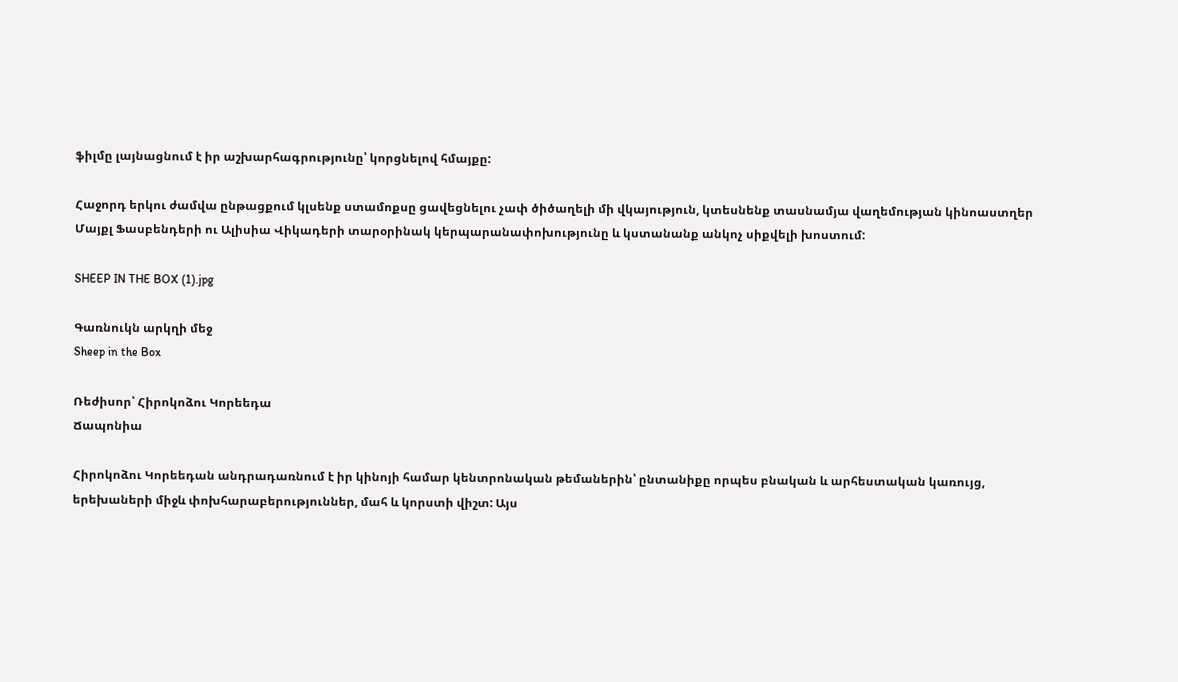ֆիլմը լայնացնում է իր աշխարհագրությունը՝ կորցնելով հմայքը:

Հաջորդ երկու ժամվա ընթացքում կլսենք ստամոքսը ցավեցնելու չափ ծիծաղելի մի վկայություն, կտեսնենք տասնամյա վաղեմության կինոաստղեր Մայքլ Ֆասբենդերի ու Ալիսիա Վիկադերի տարօրինակ կերպարանափոխությունը և կստանանք անկոչ սիքվելի խոստում:

SHEEP IN THE BOX (1).jpg

Գառնուկն արկղի մեջ
Sheep in the Box

Ռեժիսոր՝ Հիրոկոձու Կորեեդա
Ճապոնիա

Հիրոկոձու Կորեեդան անդրադառնում է իր կինոյի համար կենտրոնական թեմաներին՝ ընտանիքը որպես բնական և արհեստական կառույց, երեխաների միջև փոխհարաբերություններ, մահ և կորստի վիշտ: Այս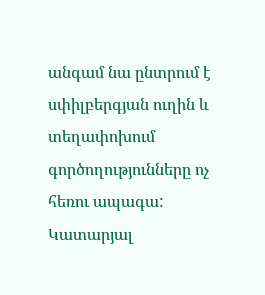անգամ նա ընտրում է սփիլբերգյան ուղին և տեղափոխում գործողությունները ոչ հեռու ապագա: Կատարյալ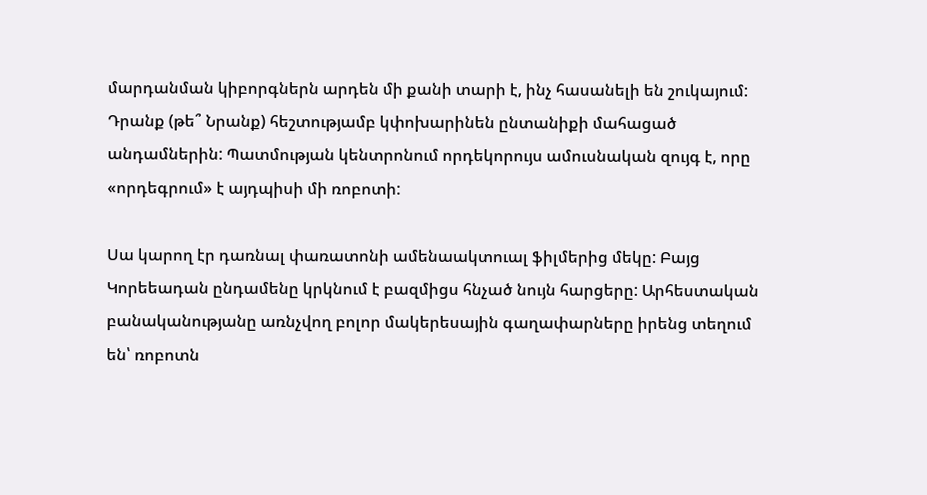մարդանման կիբորգներն արդեն մի քանի տարի է, ինչ հասանելի են շուկայում: Դրանք (թե՞ Նրանք) հեշտությամբ կփոխարինեն ընտանիքի մահացած անդամներին: Պատմության կենտրոնում որդեկորույս ամուսնական զույգ է, որը «որդեգրում» է այդպիսի մի ռոբոտի:

Սա կարող էր դառնալ փառատոնի ամենաակտուալ ֆիլմերից մեկը: Բայց Կորեեադան ընդամենը կրկնում է բազմիցս հնչած նույն հարցերը: Արհեստական բանականությանը առնչվող բոլոր մակերեսային գաղափարները իրենց տեղում են՝ ռոբոտն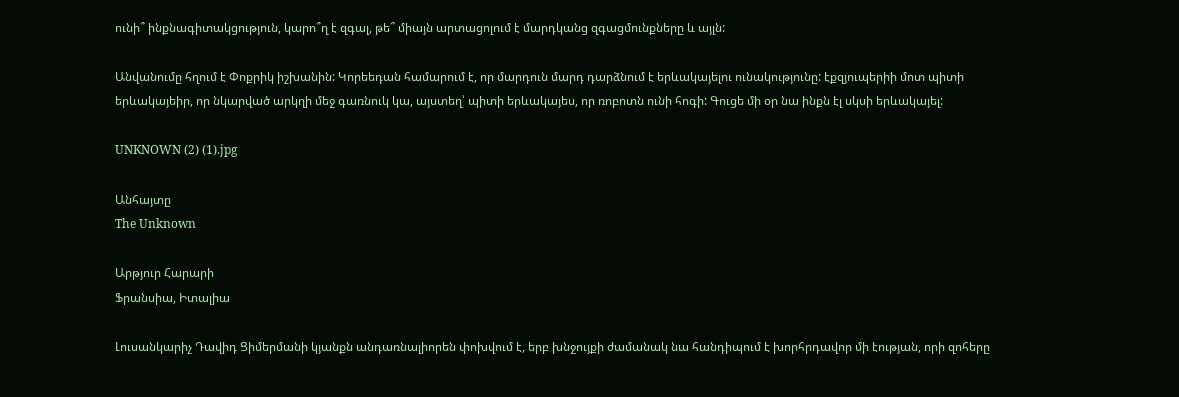ունի՞ ինքնագիտակցություն, կարո՞ղ է զգալ, թե՞ միայն արտացոլում է մարդկանց զգացմունքները և այլն:

Անվանումը հղում է Փոքրիկ իշխանին: Կորեեդան համարում է, որ մարդուն մարդ դարձնում է երևակայելու ունակությունը: էքզյուպերիի մոտ պիտի երևակայեիր, որ նկարված արկղի մեջ գառնուկ կա, այստեղ՝ պիտի երևակայես, որ ռոբոտն ունի հոգի: Գուցե մի օր նա ինքն էլ սկսի երևակայել:

UNKNOWN (2) (1).jpg

Անհայտը
The Unknown

Արթյուր Հարարի
Ֆրանսիա, Իտալիա

Լուսանկարիչ Դավիդ Ցիմերմանի կյանքն անդառնալիորեն փոխվում է, երբ խնջույքի ժամանակ նա հանդիպում է խորհրդավոր մի էության, որի զոհերը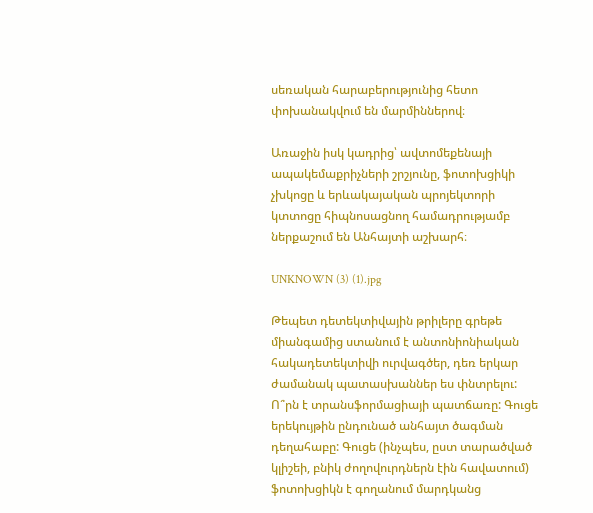սեռական հարաբերությունից հետո փոխանակվում են մարմիններով։

Առաջին իսկ կադրից՝ ավտոմեքենայի ապակեմաքրիչների շրշյունը, ֆոտոխցիկի չխկոցը և երևակայական պրոյեկտորի կտտոցը հիպնոսացնող համադրությամբ ներքաշում են Անհայտի աշխարհ։

UNKNOWN (3) (1).jpg

Թեպետ դետեկտիվային թրիլերը գրեթե միանգամից ստանում է անտոնիոնիական հակադետեկտիվի ուրվագծեր, դեռ երկար ժամանակ պատասխաններ ես փնտրելու: Ո՞րն է տրանսֆորմացիայի պատճառը: Գուցե երեկույթին ընդունած անհայտ ծագման դեղահաբը: Գուցե (ինչպես, ըստ տարածված կլիշեի, բնիկ ժողովուրդներն էին հավատում) ֆոտոխցիկն է գողանում մարդկանց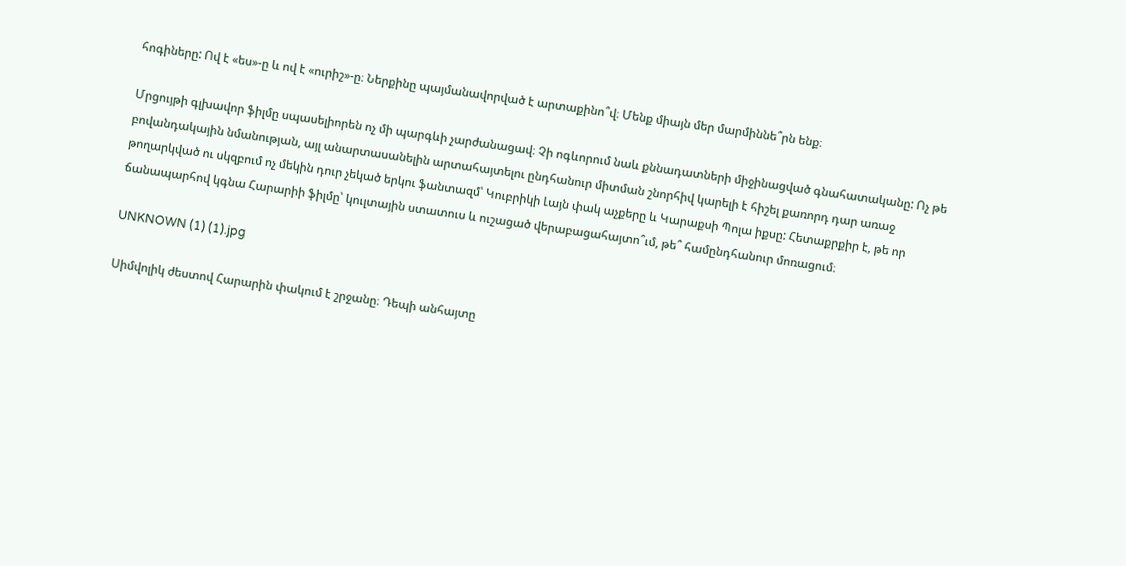հոգիները: Ով է «ես»-ը և ով է «ուրիշ»-ը։ Ներքինը պայմանավորված է արտաքինո՞վ։ Մենք միայն մեր մարմիննե՞րն ենք։

Մրցույթի գլխավոր ֆիլմը սպասելիորեն ոչ մի պարգևի չարժանացավ։ Չի ոգևորում նաև քննադատների միջինացված գնահատականը: Ոչ թե բովանդակային նմանության, այլ անարտասանելին արտահայտելու ընդհանուր միտման շնորհիվ կարելի է հիշել քառորդ դար առաջ թողարկված ու սկզբում ոչ մեկին դուր չեկած երկու ֆանտազմ՝ Կուբրիկի Լայն փակ աչքերը և Կարաքսի Պոլա իքսը: Հետաքրքիր է, թե որ ճանապարհով կգնա Հարարիի ֆիլմը՝ կուլտային ստատուս և ուշացած վերաբացահայտո՞ւմ, թե՞ համընդհանուր մոռացում։

UNKNOWN (1) (1).jpg

Սիմվոլիկ ժեստով Հարարին փակում է շրջանը։ Դեպի անհայտը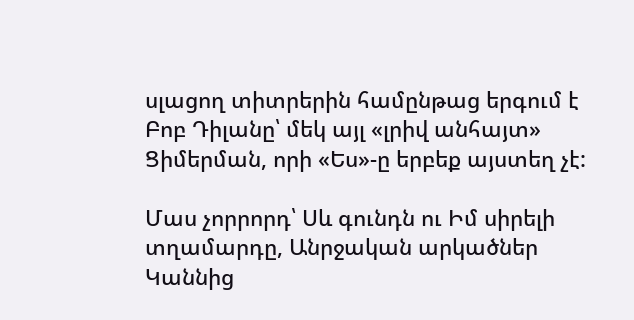սլացող տիտրերին համընթաց երգում է Բոբ Դիլանը՝ մեկ այլ «լրիվ անհայտ» Ցիմերման, որի «Ես»-ը երբեք այստեղ չէ:

Մաս չորրորդ՝ Սև գունդն ու Իմ սիրելի տղամարդը, Անրջական արկածներ Կաննից